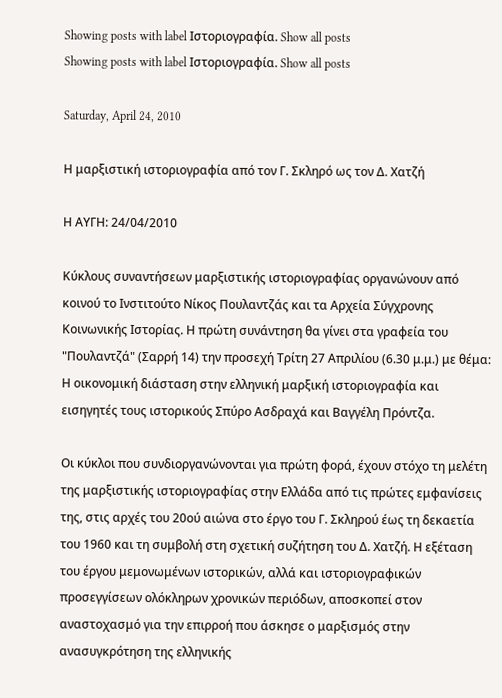Showing posts with label Ιστοριογραφία. Show all posts
Showing posts with label Ιστοριογραφία. Show all posts

Saturday, April 24, 2010

Η μαρξιστική ιστοριογραφία από τον Γ. Σκληρό ως τον Δ. Χατζή

Η ΑΥΓΗ: 24/04/2010

Κύκλους συναντήσεων μαρξιστικής ιστοριογραφίας οργανώνουν από κοινού το Ινστιτούτο Νίκος Πουλαντζάς και τα Αρχεία Σύγχρονης Κοινωνικής Ιστορίας. Η πρώτη συνάντηση θα γίνει στα γραφεία του "Πουλαντζά" (Σαρρή 14) την προσεχή Τρίτη 27 Απριλίου (6.30 μ.μ.) με θέμα: Η οικονομική διάσταση στην ελληνική μαρξική ιστοριογραφία και εισηγητές τους ιστορικούς Σπύρο Ασδραχά και Βαγγέλη Πρόντζα.

Οι κύκλοι που συνδιοργανώνονται για πρώτη φορά, έχουν στόχο τη μελέτη της μαρξιστικής ιστοριογραφίας στην Ελλάδα από τις πρώτες εμφανίσεις της, στις αρχές του 20ού αιώνα στο έργο του Γ. Σκληρού έως τη δεκαετία του 1960 και τη συμβολή στη σχετική συζήτηση του Δ. Χατζή. Η εξέταση του έργου μεμονωμένων ιστορικών, αλλά και ιστοριογραφικών προσεγγίσεων ολόκληρων χρονικών περιόδων, αποσκοπεί στον αναστοχασμό για την επιρροή που άσκησε ο μαρξισμός στην ανασυγκρότηση της ελληνικής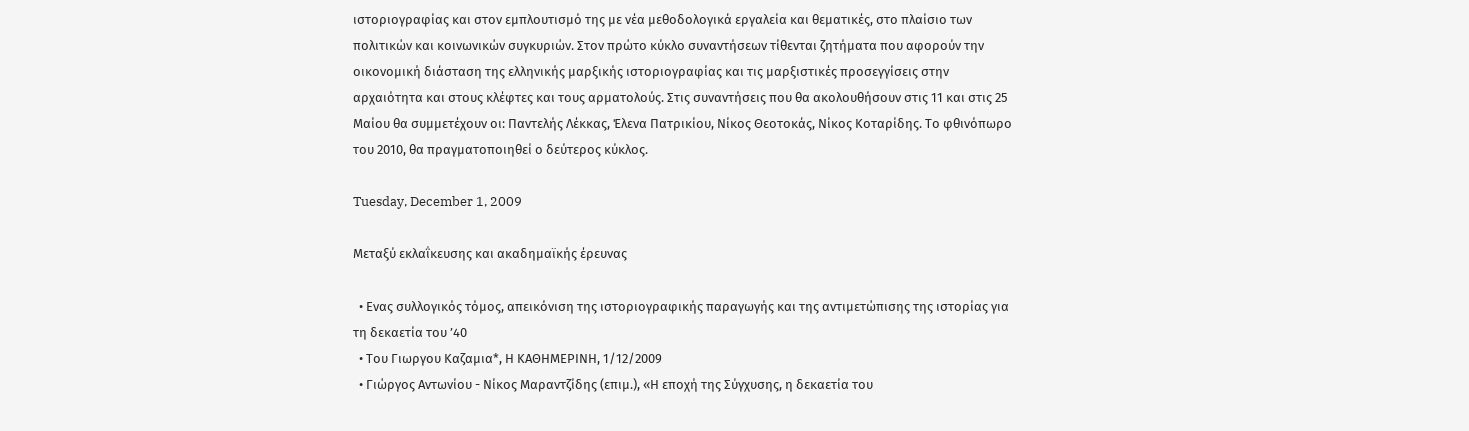ιστοριογραφίας και στον εμπλουτισμό της με νέα μεθοδολογικά εργαλεία και θεματικές, στο πλαίσιο των πολιτικών και κοινωνικών συγκυριών. Στον πρώτο κύκλο συναντήσεων τίθενται ζητήματα που αφορούν την οικονομική διάσταση της ελληνικής μαρξικής ιστοριογραφίας και τις μαρξιστικές προσεγγίσεις στην αρχαιότητα και στους κλέφτες και τους αρματολούς. Στις συναντήσεις που θα ακολουθήσουν στις 11 και στις 25 Μαίου θα συμμετέχουν οι: Παντελής Λέκκας, Έλενα Πατρικίου, Νίκος Θεοτοκάς, Νίκος Κοταρίδης. Το φθινόπωρο του 2010, θα πραγματοποιηθεί ο δεύτερος κύκλος.

Tuesday, December 1, 2009

Μεταξύ εκλαΐκευσης και ακαδημαϊκής έρευνας

  • Ενας συλλογικός τόμος, απεικόνιση της ιστοριογραφικής παραγωγής και της αντιμετώπισης της ιστορίας για τη δεκαετία του ’40
  • Του Γιωργου Καζαμια*, Η ΚΑΘΗΜΕΡΙΝΗ, 1/12/2009
  • Γιώργος Αντωνίου - Νίκος Μαραντζίδης (επιμ.), «Η εποχή της Σύγχυσης, η δεκαετία του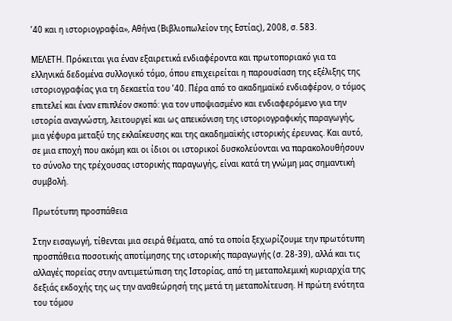’40 και η ιστοριογραφία», Αθήνα (Βιβλιοπωλείον της Εστίας), 2008, σ. 583.

ΜΕΛΕΤΗ. Πρόκειται για έναν εξαιρετικά ενδιαφέροντα και πρωτοποριακό για τα ελληνικά δεδομένα συλλογικό τόμο, όπου επιχειρείται η παρουσίαση της εξέλιξης της ιστοριογραφίας για τη δεκαετία του ’40. Πέρα από το ακαδημαϊκό ενδιαφέρον, ο τόμος επιτελεί και έναν επιπλέον σκοπό: για τον υποψιασμένο και ενδιαφερόμενο για την ιστορία αναγνώστη, λειτουργεί και ως απεικόνιση της ιστοριογραφικής παραγωγής, μια γέφυρα μεταξύ της εκλαΐκευσης και της ακαδημαϊκής ιστορικής έρευνας. Και αυτό, σε μια εποχή που ακόμη και οι ίδιοι οι ιστορικοί δυσκολεύονται να παρακολουθήσουν το σύνολο της τρέχουσας ιστορικής παραγωγής, είναι κατά τη γνώμη μας σημαντική συμβολή.

Πρωτότυπη προσπάθεια

Στην εισαγωγή, τίθενται μια σειρά θέματα, από τα οποία ξεχωρίζουμε την πρωτότυπη προσπάθεια ποσοτικής αποτίμησης της ιστορικής παραγωγής (σ. 28-39), αλλά και τις αλλαγές πορείας στην αντιμετώπιση της Ιστορίας, από τη μεταπολεμική κυριαρχία της δεξιάς εκδοχής της ως την αναθεώρησή της μετά τη μεταπολίτευση. Η πρώτη ενότητα του τόμου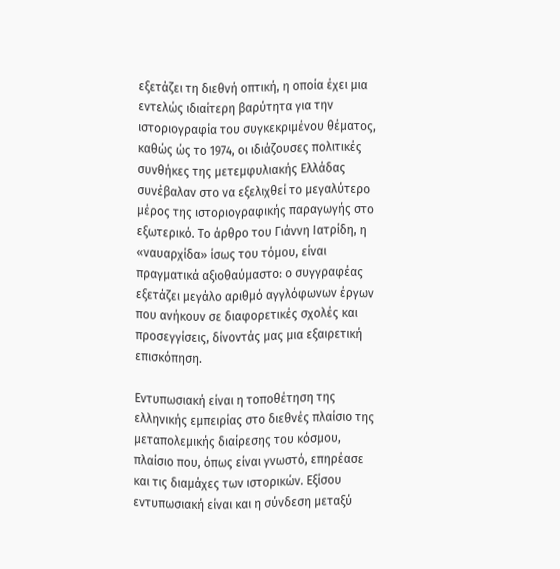εξετάζει τη διεθνή οπτική, η οποία έχει μια εντελώς ιδιαίτερη βαρύτητα για την ιστοριογραφία του συγκεκριμένου θέματος, καθώς ώς το 1974, οι ιδιάζουσες πολιτικές συνθήκες της μετεμφυλιακής Ελλάδας συνέβαλαν στο να εξελιχθεί το μεγαλύτερο μέρος της ιστοριογραφικής παραγωγής στο εξωτερικό. Το άρθρο του Γιάννη Ιατρίδη, η «ναυαρχίδα» ίσως του τόμου, είναι πραγματικά αξιοθαύμαστο: ο συγγραφέας εξετάζει μεγάλο αριθμό αγγλόφωνων έργων που ανήκουν σε διαφορετικές σχολές και προσεγγίσεις, δίνοντάς μας μια εξαιρετική επισκόπηση.

Εντυπωσιακή είναι η τοποθέτηση της ελληνικής εμπειρίας στο διεθνές πλαίσιο της μεταπολεμικής διαίρεσης του κόσμου, πλαίσιο που, όπως είναι γνωστό, επηρέασε και τις διαμάχες των ιστορικών. Εξίσου εντυπωσιακή είναι και η σύνδεση μεταξύ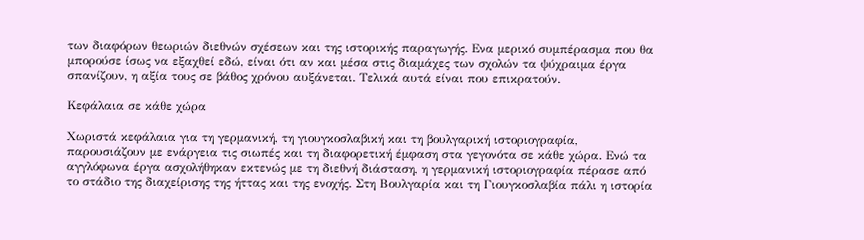των διαφόρων θεωριών διεθνών σχέσεων και της ιστορικής παραγωγής. Ενα μερικό συμπέρασμα που θα μπορούσε ίσως να εξαχθεί εδώ, είναι ότι αν και μέσα στις διαμάχες των σχολών τα ψύχραιμα έργα σπανίζουν, η αξία τους σε βάθος χρόνου αυξάνεται. Τελικά αυτά είναι που επικρατούν.

Κεφάλαια σε κάθε χώρα

Χωριστά κεφάλαια για τη γερμανική, τη γιουγκοσλαβική και τη βουλγαρική ιστοριογραφία, παρουσιάζουν με ενάργεια τις σιωπές και τη διαφορετική έμφαση στα γεγονότα σε κάθε χώρα. Ενώ τα αγγλόφωνα έργα ασχολήθηκαν εκτενώς με τη διεθνή διάσταση, η γερμανική ιστοριογραφία πέρασε από το στάδιο της διαχείρισης της ήττας και της ενοχής. Στη Βουλγαρία και τη Γιουγκοσλαβία πάλι η ιστορία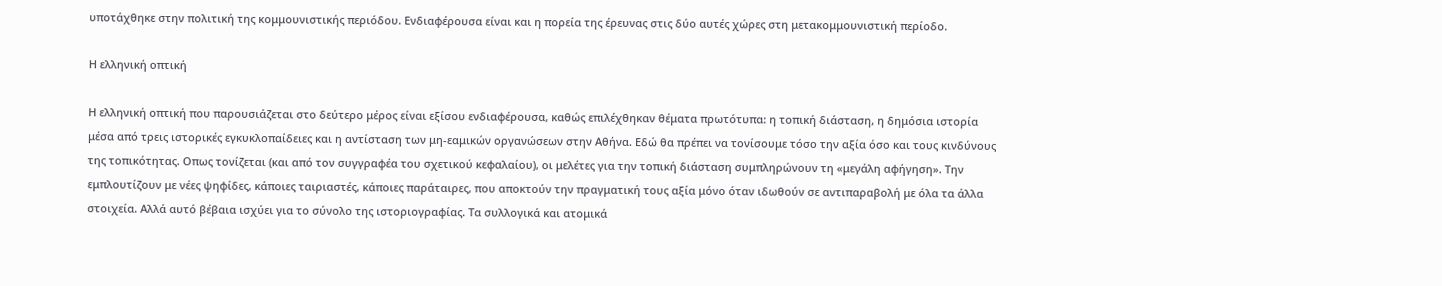υποτάχθηκε στην πολιτική της κομμουνιστικής περιόδου. Ενδιαφέρουσα είναι και η πορεία της έρευνας στις δύο αυτές χώρες στη μετακομμουνιστική περίοδο.

Η ελληνική οπτική

Η ελληνική οπτική που παρουσιάζεται στο δεύτερο μέρος είναι εξίσου ενδιαφέρουσα, καθώς επιλέχθηκαν θέματα πρωτότυπα: η τοπική διάσταση, η δημόσια ιστορία μέσα από τρεις ιστορικές εγκυκλοπαίδειες και η αντίσταση των μη-εαμικών οργανώσεων στην Αθήνα. Εδώ θα πρέπει να τονίσουμε τόσο την αξία όσο και τους κινδύνους της τοπικότητας. Οπως τονίζεται (και από τον συγγραφέα του σχετικού κεφαλαίου), οι μελέτες για την τοπική διάσταση συμπληρώνουν τη «μεγάλη αφήγηση». Την εμπλουτίζουν με νέες ψηφίδες, κάποιες ταιριαστές, κάποιες παράταιρες, που αποκτούν την πραγματική τους αξία μόνο όταν ιδωθούν σε αντιπαραβολή με όλα τα άλλα στοιχεία. Αλλά αυτό βέβαια ισχύει για το σύνολο της ιστοριογραφίας. Τα συλλογικά και ατομικά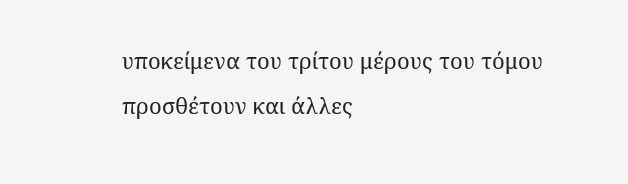υποκείμενα του τρίτου μέρους του τόμου προσθέτουν και άλλες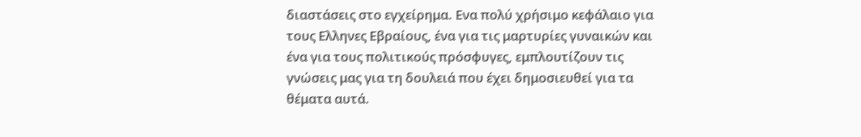διαστάσεις στο εγχείρημα. Ενα πολύ χρήσιμο κεφάλαιο για τους Ελληνες Εβραίους, ένα για τις μαρτυρίες γυναικών και ένα για τους πολιτικούς πρόσφυγες, εμπλουτίζουν τις γνώσεις μας για τη δουλειά που έχει δημοσιευθεί για τα θέματα αυτά.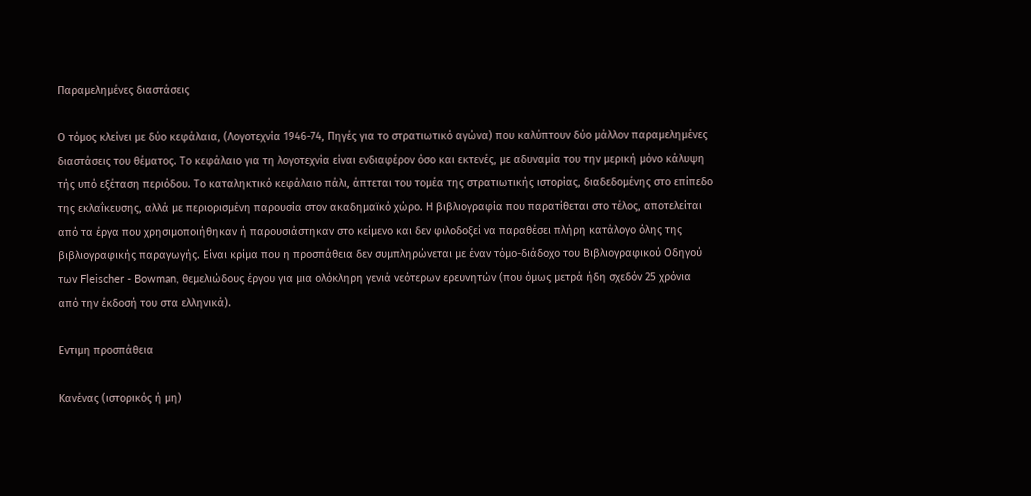Παραμελημένες διαστάσεις

Ο τόμος κλείνει με δύο κεφάλαια, (Λογοτεχνία 1946-74, Πηγές για το στρατιωτικό αγώνα) που καλύπτουν δύο μάλλον παραμελημένες διαστάσεις του θέματος. Το κεφάλαιο για τη λογοτεχνία είναι ενδιαφέρον όσο και εκτενές, με αδυναμία του την μερική μόνο κάλυψη τής υπό εξέταση περιόδου. Το καταληκτικό κεφάλαιο πάλι, άπτεται του τομέα της στρατιωτικής ιστορίας, διαδεδομένης στο επίπεδο της εκλαΐκευσης, αλλά με περιορισμένη παρουσία στον ακαδημαϊκό χώρο. Η βιβλιογραφία που παρατίθεται στο τέλος, αποτελείται από τα έργα που χρησιμοποιήθηκαν ή παρουσιάστηκαν στο κείμενο και δεν φιλοδοξεί να παραθέσει πλήρη κατάλογο όλης της βιβλιογραφικής παραγωγής. Είναι κρίμα που η προσπάθεια δεν συμπληρώνεται με έναν τόμο-διάδοχο του Βιβλιογραφικού Οδηγού των Fleischer - Bowman, θεμελιώδους έργου για μια ολόκληρη γενιά νεότερων ερευνητών (που όμως μετρά ήδη σχεδόν 25 χρόνια από την έκδοσή του στα ελληνικά).

Εντιμη προσπάθεια

Κανένας (ιστορικός ή μη)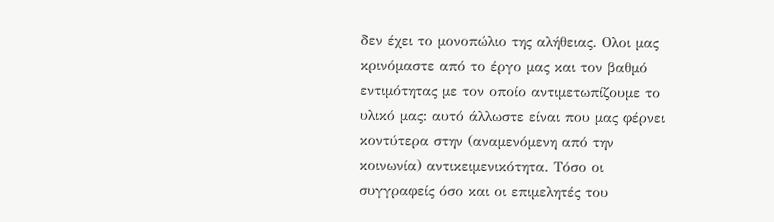δεν έχει το μονοπώλιο της αλήθειας. Ολοι μας κρινόμαστε από το έργο μας και τον βαθμό εντιμότητας με τον οποίο αντιμετωπίζουμε το υλικό μας: αυτό άλλωστε είναι που μας φέρνει κοντύτερα στην (αναμενόμενη από την κοινωνία) αντικειμενικότητα. Τόσο οι συγγραφείς όσο και οι επιμελητές του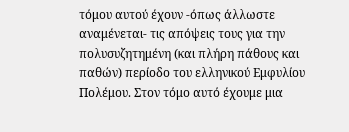τόμου αυτού έχουν -όπως άλλωστε αναμένεται- τις απόψεις τους για την πολυσυζητημένη (και πλήρη πάθους και παθών) περίοδο του ελληνικού Εμφυλίου Πολέμου. Στον τόμο αυτό έχουμε μια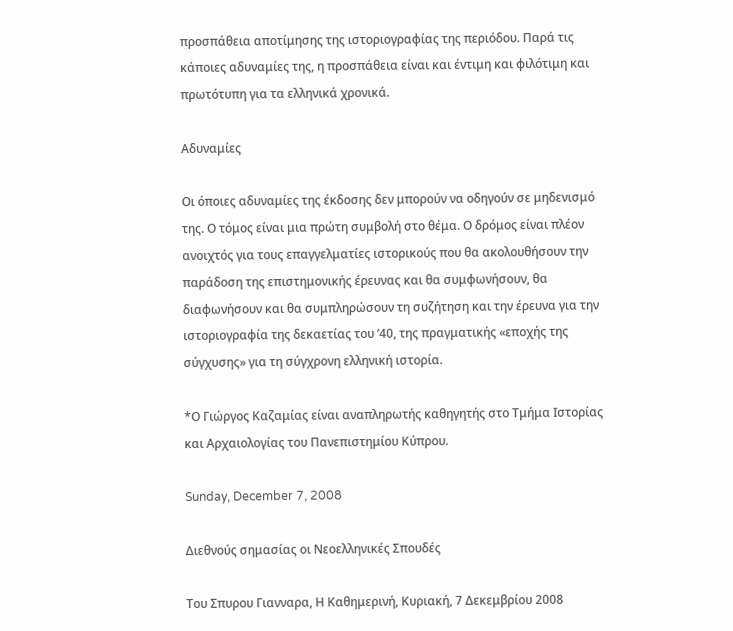προσπάθεια αποτίμησης της ιστοριογραφίας της περιόδου. Παρά τις κάποιες αδυναμίες της, η προσπάθεια είναι και έντιμη και φιλότιμη και πρωτότυπη για τα ελληνικά χρονικά.

Αδυναμίες

Οι όποιες αδυναμίες της έκδοσης δεν μπορούν να οδηγούν σε μηδενισμό της. Ο τόμος είναι μια πρώτη συμβολή στο θέμα. Ο δρόμος είναι πλέον ανοιχτός για τους επαγγελματίες ιστορικούς που θα ακολουθήσουν την παράδοση της επιστημονικής έρευνας και θα συμφωνήσουν, θα διαφωνήσουν και θα συμπληρώσουν τη συζήτηση και την έρευνα για την ιστοριογραφία της δεκαετίας του ’40, της πραγματικής «εποχής της σύγχυσης» για τη σύγχρονη ελληνική ιστορία.

*Ο Γιώργος Καζαμίας είναι αναπληρωτής καθηγητής στο Τμήμα Ιστορίας και Αρχαιολογίας του Πανεπιστημίου Κύπρου.

Sunday, December 7, 2008

Διεθνούς σημασίας οι Νεοελληνικές Σπουδές

Του Σπυρου Γιανναρα, Η Καθημερινή, Kυριακή, 7 Δεκεμβρίου 2008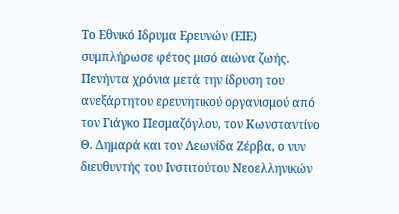Το Εθνικό Ιδρυμα Ερευνών (ΕΙΕ) συμπλήρωσε φέτος μισό αιώνα ζωής. Πενήντα χρόνια μετά την ίδρυση του ανεξάρτητου ερευνητικού οργανισμού από τον Γιάγκο Πεσμαζόγλου, τον Κωνσταντίνο Θ. Δημαρά και τον Λεωνίδα Ζέρβα, ο νυν διευθυντής του Ινστιτούτου Νεοελληνικών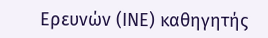Ερευνών (ΙΝΕ) καθηγητής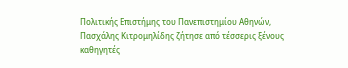Πολιτικής Επιστήμης του Πανεπιστημίου Αθηνών, Πασχάλης Κιτρομηλίδης ζήτησε από τέσσερις ξένους καθηγητές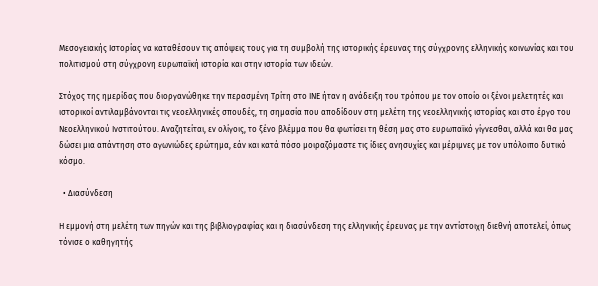Μεσογειακής Ιστορίας να καταθέσουν τις απόψεις τους για τη συμβολή της ιστορικής έρευνας της σύγχρονης ελληνικής κοινωνίας και του πολιτισμού στη σύγχρονη ευρωπαϊκή ιστορία και στην ιστορία των ιδεών.

Στόχος της ημερίδας που διοργανώθηκε την περασμένη Τρίτη στο ΙΝΕ ήταν η ανάδειξη του τρόπου με τον οποίο οι ξένοι μελετητές και ιστορικοί αντιλαμβάνονται τις νεοελληνικές σπουδές, τη σημασία που αποδίδουν στη μελέτη της νεοελληνικής ιστορίας και στο έργο του Νεοελληνικού Ινστιτούτου. Αναζητείται, εν ολίγοις, το ξένο βλέμμα που θα φωτίσει τη θέση μας στο ευρωπαϊκό γίγνεσθαι, αλλά και θα μας δώσει μια απάντηση στο αγωνιώδες ερώτημα, εάν και κατά πόσο μοιραζόμαστε τις ίδιες ανησυχίες και μέριμνες με τον υπόλοιπο δυτικό κόσμο.

  • Διασύνδεση

Η εμμονή στη μελέτη των πηγών και της βιβλιογραφίας και η διασύνδεση της ελληνικής έρευνας με την αντίστοιχη διεθνή αποτελεί, όπως τόνισε ο καθηγητής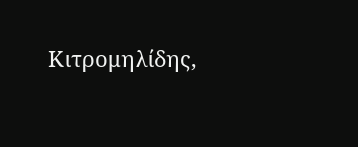Κιτρομηλίδης,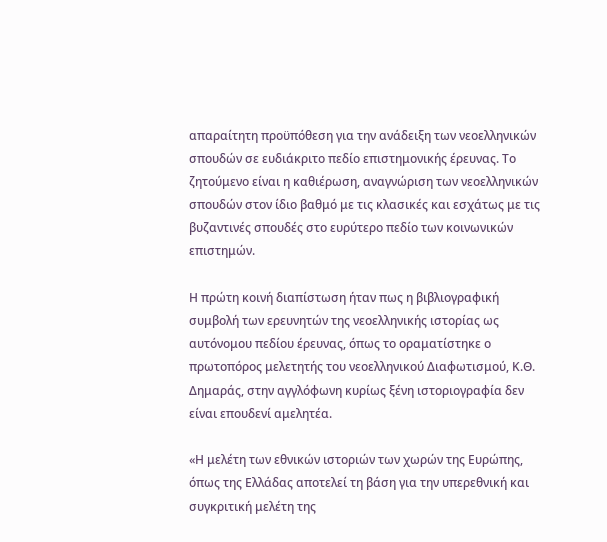απαραίτητη προϋπόθεση για την ανάδειξη των νεοελληνικών σπουδών σε ευδιάκριτο πεδίο επιστημονικής έρευνας. Το ζητούμενο είναι η καθιέρωση, αναγνώριση των νεοελληνικών σπουδών στον ίδιο βαθμό με τις κλασικές και εσχάτως με τις βυζαντινές σπουδές στο ευρύτερο πεδίο των κοινωνικών επιστημών.

Η πρώτη κοινή διαπίστωση ήταν πως η βιβλιογραφική συμβολή των ερευνητών της νεοελληνικής ιστορίας ως αυτόνομου πεδίου έρευνας, όπως το οραματίστηκε ο πρωτοπόρος μελετητής του νεοελληνικού Διαφωτισμού, Κ.Θ. Δημαράς, στην αγγλόφωνη κυρίως ξένη ιστοριογραφία δεν είναι επουδενί αμελητέα.

«Η μελέτη των εθνικών ιστοριών των χωρών της Ευρώπης, όπως της Ελλάδας αποτελεί τη βάση για την υπερεθνική και συγκριτική μελέτη της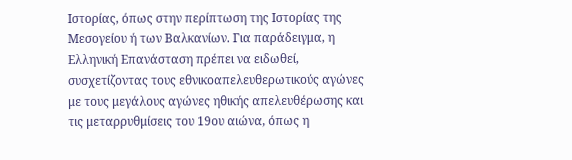Ιστορίας, όπως στην περίπτωση της Ιστορίας της Μεσογείου ή των Βαλκανίων. Για παράδειγμα, η Ελληνική Επανάσταση πρέπει να ειδωθεί, συσχετίζοντας τους εθνικοαπελευθερωτικούς αγώνες με τους μεγάλους αγώνες ηθικής απελευθέρωσης και τις μεταρρυθμίσεις του 19ου αιώνα, όπως η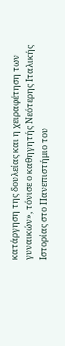κατάργηση της δουλείας και η χειραφέτηση των γυναικών», τόνισε ο καθηγητής Νεότερης Ιταλικής Ιστορίας στο Πανεπιστήμιο του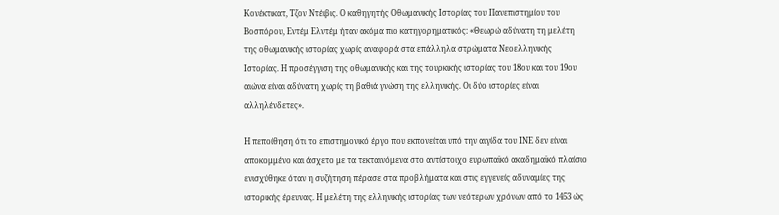Κονέκτικατ, Τζον Ντέιβις. Ο καθηγητής Οθωμανικής Ιστορίας του Πανεπιστημίου του Βοσπόρου, Εντέμ Ελντέμ ήταν ακόμα πιο κατηγορηματικός: «Θεωρώ αδύνατη τη μελέτη της οθωμανικής ιστορίας χωρίς αναφορά στα επάλληλα στρώματα Νεοελληνικής Ιστορίας. Η προσέγγιση της οθωμανικής και της τουρκικής ιστορίας του 18ου και του 19ου αιώνα είναι αδύνατη χωρίς τη βαθιά γνώση της ελληνικής. Οι δύο ιστορίες είναι αλληλένδετες».

Η πεποίθηση ότι το επιστημονικό έργο που εκπονείται υπό την αιγίδα του ΙΝΕ δεν είναι αποκομμένο και άσχετο με τα τεκταινόμενα στο αντίστοιχο ευρωπαϊκό ακαδημαϊκό πλαίσιο ενισχύθηκε όταν η συζήτηση πέρασε στα προβλήματα και στις εγγενείς αδυναμίες της ιστορικής έρευνας. Η μελέτη της ελληνικής ιστορίας των νεότερων χρόνων από το 1453 ώς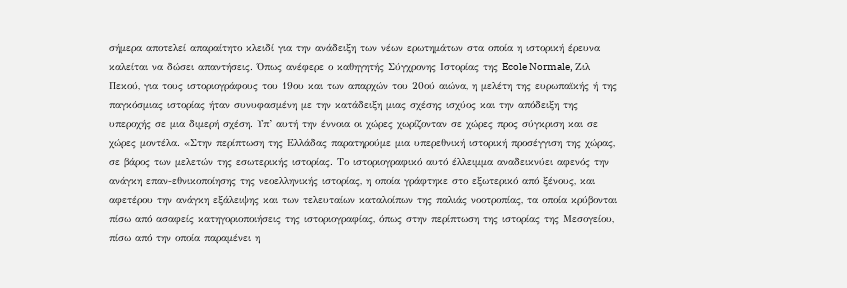σήμερα αποτελεί απαραίτητο κλειδί για την ανάδειξη των νέων ερωτημάτων στα οποία η ιστορική έρευνα καλείται να δώσει απαντήσεις. Όπως ανέφερε ο καθηγητής Σύγχρονης Ιστορίας της Ecole Normale, Ζιλ Πεκού, για τους ιστοριογράφους του 19ου και των απαρχών του 20ού αιώνα, η μελέτη της ευρωπαϊκής ή της παγκόσμιας ιστορίας ήταν συνυφασμένη με την κατάδειξη μιας σχέσης ισχύος και την απόδειξη της υπεροχής σε μια διμερή σχέση. Υπ’ αυτή την έννοια οι χώρες χωρίζονταν σε χώρες προς σύγκριση και σε χώρες μοντέλα. «Στην περίπτωση της Ελλάδας παρατηρούμε μια υπερεθνική ιστορική προσέγγιση της χώρας, σε βάρος των μελετών της εσωτερικής ιστορίας. Το ιστοριογραφικό αυτό έλλειμμα αναδεικνύει αφενός την ανάγκη επαν-εθνικοποίησης της νεοελληνικής ιστορίας, η οποία γράφτηκε στο εξωτερικό από ξένους, και αφετέρου την ανάγκη εξάλειψης και των τελευταίων καταλοίπων της παλιάς νοοτροπίας, τα οποία κρύβονται πίσω από ασαφείς κατηγοριοποιήσεις της ιστοριογραφίας, όπως στην περίπτωση της ιστορίας της Μεσογείου, πίσω από την οποία παραμένει η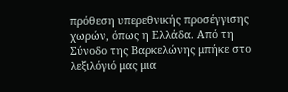πρόθεση υπερεθνικής προσέγγισης χωρών, όπως η Ελλάδα. Από τη Σύνοδο της Βαρκελώνης μπήκε στο λεξιλόγιό μας μια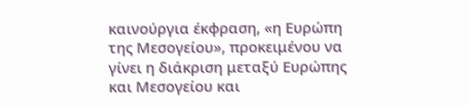καινούργια έκφραση, «η Ευρώπη της Μεσογείου», προκειμένου να γίνει η διάκριση μεταξύ Ευρώπης και Μεσογείου και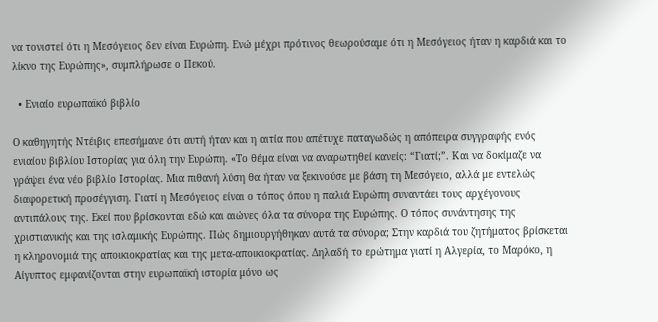να τονιστεί ότι η Μεσόγειος δεν είναι Ευρώπη. Ενώ μέχρι πρότινος θεωρούσαμε ότι η Μεσόγειος ήταν η καρδιά και το λίκνο της Ευρώπης», συμπλήρωσε ο Πεκού.

  • Ενιαίο ευρωπαϊκό βιβλίο

Ο καθηγητής Ντέιβις επεσήμανε ότι αυτή ήταν και η αιτία που απέτυχε παταγωδώς η απόπειρα συγγραφής ενός ενιαίου βιβλίου Ιστορίας για όλη την Ευρώπη. «Το θέμα είναι να αναρωτηθεί κανείς: “Γιατί;”. Και να δοκίμαζε να γράψει ένα νέο βιβλίο Ιστορίας. Μια πιθανή λύση θα ήταν να ξεκινούσε με βάση τη Μεσόγειο, αλλά με εντελώς διαφορετική προσέγγιση. Γιατί η Μεσόγειος είναι ο τόπος όπου η παλιά Ευρώπη συναντάει τους αρχέγονους αντιπάλους της. Εκεί που βρίσκονται εδώ και αιώνες όλα τα σύνορα της Ευρώπης. Ο τόπος συνάντησης της χριστιανικής και της ισλαμικής Ευρώπης. Πώς δημιουργήθηκαν αυτά τα σύνορα; Στην καρδιά του ζητήματος βρίσκεται η κληρονομιά της αποικιοκρατίας και της μετα-αποικιοκρατίας. Δηλαδή το ερώτημα γιατί η Αλγερία, το Μαρόκο, η Αίγυπτος εμφανίζονται στην ευρωπαϊκή ιστορία μόνο ως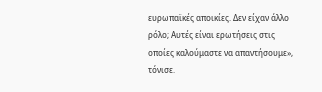ευρωπαϊκές αποικίες. Δεν είχαν άλλο ρόλο; Αυτές είναι ερωτήσεις στις οποίες καλούμαστε να απαντήσουμε», τόνισε.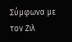Σύμφωνα με τον Ζιλ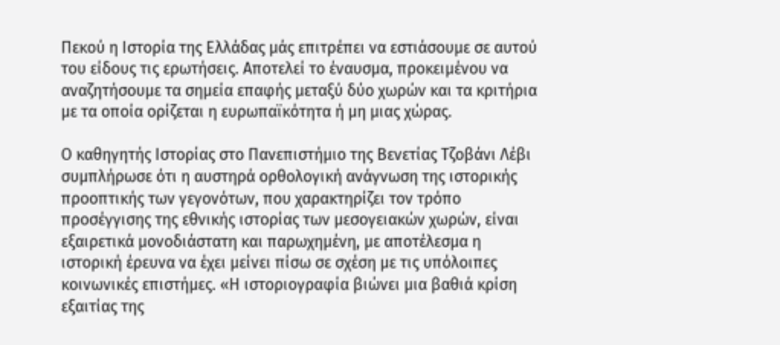Πεκού η Ιστορία της Ελλάδας μάς επιτρέπει να εστιάσουμε σε αυτού του είδους τις ερωτήσεις. Αποτελεί το έναυσμα, προκειμένου να αναζητήσουμε τα σημεία επαφής μεταξύ δύο χωρών και τα κριτήρια με τα οποία ορίζεται η ευρωπαϊκότητα ή μη μιας χώρας.

Ο καθηγητής Ιστορίας στο Πανεπιστήμιο της Βενετίας Τζοβάνι Λέβι συμπλήρωσε ότι η αυστηρά ορθολογική ανάγνωση της ιστορικής προοπτικής των γεγονότων, που χαρακτηρίζει τον τρόπο προσέγγισης της εθνικής ιστορίας των μεσογειακών χωρών, είναι εξαιρετικά μονοδιάστατη και παρωχημένη, με αποτέλεσμα η ιστορική έρευνα να έχει μείνει πίσω σε σχέση με τις υπόλοιπες κοινωνικές επιστήμες. «Η ιστοριογραφία βιώνει μια βαθιά κρίση εξαιτίας της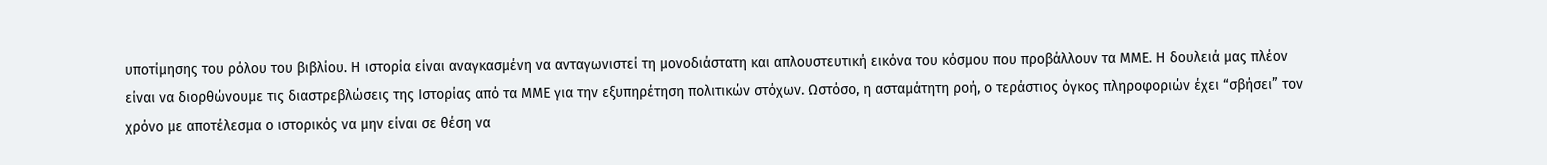υποτίμησης του ρόλου του βιβλίου. Η ιστορία είναι αναγκασμένη να ανταγωνιστεί τη μονοδιάστατη και απλουστευτική εικόνα του κόσμου που προβάλλουν τα ΜΜΕ. Η δουλειά μας πλέον είναι να διορθώνουμε τις διαστρεβλώσεις της Ιστορίας από τα ΜΜΕ για την εξυπηρέτηση πολιτικών στόχων. Ωστόσο, η ασταμάτητη ροή, ο τεράστιος όγκος πληροφοριών έχει “σβήσει” τον χρόνο με αποτέλεσμα ο ιστορικός να μην είναι σε θέση να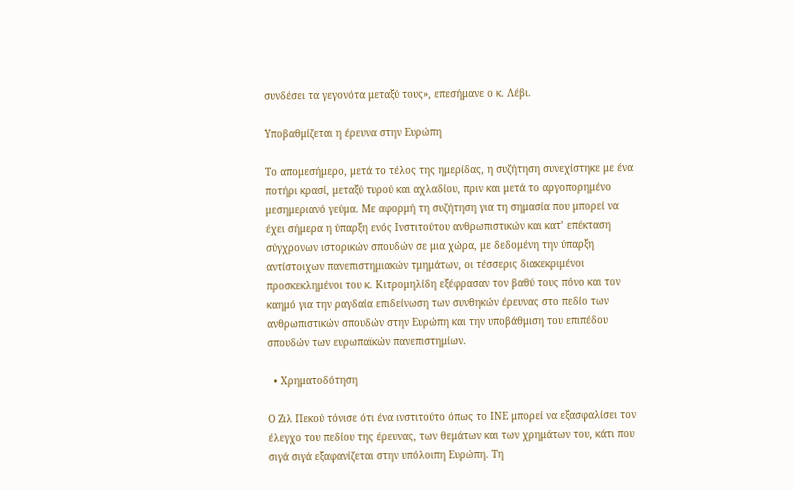συνδέσει τα γεγονότα μεταξύ τους», επεσήμανε ο κ. Λέβι.

Υποβαθμίζεται η έρευνα στην Ευρώπη

Το απομεσήμερο, μετά το τέλος της ημερίδας, η συζήτηση συνεχίστηκε με ένα ποτήρι κρασί, μεταξύ τυρού και αχλαδίου, πριν και μετά το αργοπορημένο μεσημεριανό γεύμα. Με αφορμή τη συζήτηση για τη σημασία που μπορεί να έχει σήμερα η ύπαρξη ενός Ινστιτούτου ανθρωπιστικών και κατ’ επέκταση σύγχρονων ιστορικών σπουδών σε μια χώρα, με δεδομένη την ύπαρξη αντίστοιχων πανεπιστημιακών τμημάτων, οι τέσσερις διακεκριμένοι προσκεκλημένοι του κ. Κιτρομηλίδη εξέφρασαν τον βαθύ τους πόνο και τον καημό για την ραγδαία επιδείνωση των συνθηκών έρευνας στο πεδίο των ανθρωπιστικών σπουδών στην Ευρώπη και την υποβάθμιση του επιπέδου σπουδών των ευρωπαϊκών πανεπιστημίων.

  • Χρηματοδότηση

Ο Ζιλ Πεκού τόνισε ότι ένα ινστιτούτο όπως το ΙΝΕ μπορεί να εξασφαλίσει τον έλεγχο του πεδίου της έρευνας, των θεμάτων και των χρημάτων του, κάτι που σιγά σιγά εξαφανίζεται στην υπόλοιπη Ευρώπη. Τη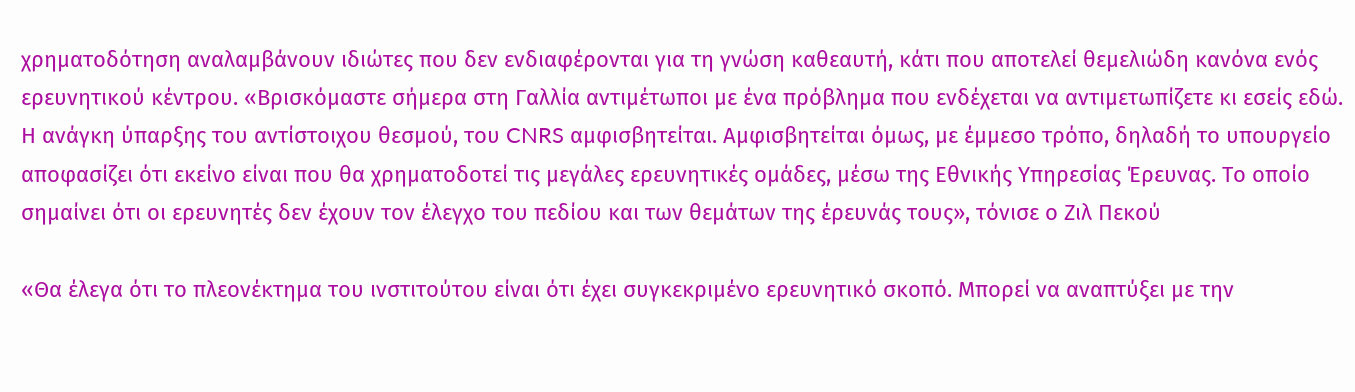χρηματοδότηση αναλαμβάνουν ιδιώτες που δεν ενδιαφέρονται για τη γνώση καθεαυτή, κάτι που αποτελεί θεμελιώδη κανόνα ενός ερευνητικού κέντρου. «Βρισκόμαστε σήμερα στη Γαλλία αντιμέτωποι με ένα πρόβλημα που ενδέχεται να αντιμετωπίζετε κι εσείς εδώ. Η ανάγκη ύπαρξης του αντίστοιχου θεσμού, του CNRS αμφισβητείται. Αμφισβητείται όμως, με έμμεσο τρόπο, δηλαδή το υπουργείο αποφασίζει ότι εκείνο είναι που θα χρηματοδοτεί τις μεγάλες ερευνητικές ομάδες, μέσω της Εθνικής Υπηρεσίας Έρευνας. Το οποίο σημαίνει ότι οι ερευνητές δεν έχουν τον έλεγχο του πεδίου και των θεμάτων της έρευνάς τους», τόνισε ο Ζιλ Πεκού

«Θα έλεγα ότι το πλεονέκτημα του ινστιτούτου είναι ότι έχει συγκεκριμένο ερευνητικό σκοπό. Μπορεί να αναπτύξει με την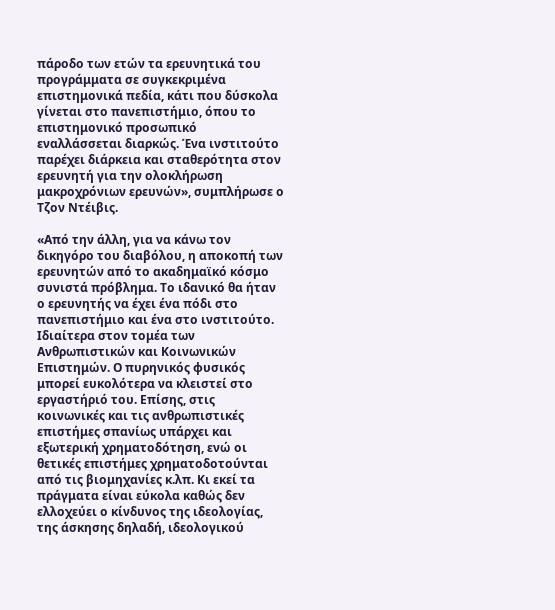πάροδο των ετών τα ερευνητικά του προγράμματα σε συγκεκριμένα επιστημονικά πεδία, κάτι που δύσκολα γίνεται στο πανεπιστήμιο, όπου το επιστημονικό προσωπικό εναλλάσσεται διαρκώς. Ένα ινστιτούτο παρέχει διάρκεια και σταθερότητα στον ερευνητή για την ολοκλήρωση μακροχρόνιων ερευνών», συμπλήρωσε ο Τζον Ντέιβις.

«Από την άλλη, για να κάνω τον δικηγόρο του διαβόλου, η αποκοπή των ερευνητών από το ακαδημαϊκό κόσμο συνιστά πρόβλημα. Το ιδανικό θα ήταν ο ερευνητής να έχει ένα πόδι στο πανεπιστήμιο και ένα στο ινστιτούτο. Ιδιαίτερα στον τομέα των Ανθρωπιστικών και Κοινωνικών Επιστημών. Ο πυρηνικός φυσικός μπορεί ευκολότερα να κλειστεί στο εργαστήριό του. Επίσης, στις κοινωνικές και τις ανθρωπιστικές επιστήμες σπανίως υπάρχει και εξωτερική χρηματοδότηση, ενώ οι θετικές επιστήμες χρηματοδοτούνται από τις βιομηχανίες κ.λπ. Κι εκεί τα πράγματα είναι εύκολα καθώς δεν ελλοχεύει ο κίνδυνος της ιδεολογίας, της άσκησης δηλαδή, ιδεολογικού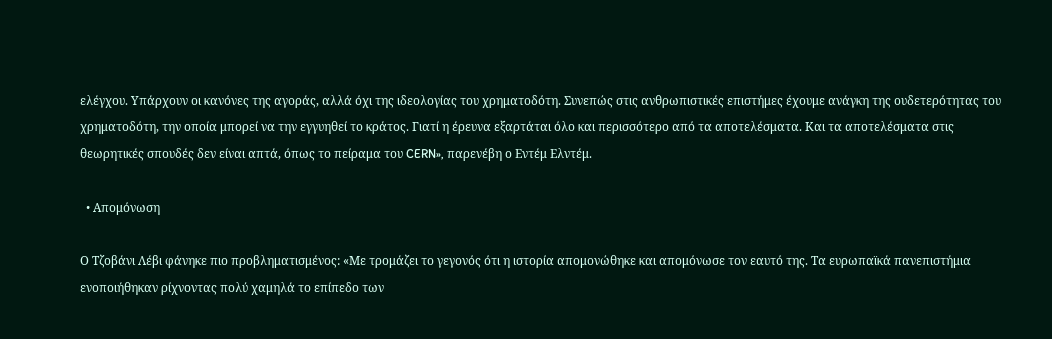ελέγχου. Υπάρχουν οι κανόνες της αγοράς, αλλά όχι της ιδεολογίας του χρηματοδότη. Συνεπώς στις ανθρωπιστικές επιστήμες έχουμε ανάγκη της ουδετερότητας του χρηματοδότη, την οποία μπορεί να την εγγυηθεί το κράτος. Γιατί η έρευνα εξαρτάται όλο και περισσότερο από τα αποτελέσματα. Και τα αποτελέσματα στις θεωρητικές σπουδές δεν είναι απτά, όπως το πείραμα του CERN», παρενέβη ο Εντέμ Ελντέμ.

  • Aπομόνωση

Ο Τζοβάνι Λέβι φάνηκε πιο προβληματισμένος: «Με τρομάζει το γεγονός ότι η ιστορία απομονώθηκε και απομόνωσε τον εαυτό της. Τα ευρωπαϊκά πανεπιστήμια ενοποιήθηκαν ρίχνοντας πολύ χαμηλά το επίπεδο των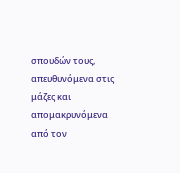σπουδών τους, απευθυνόμενα στις μάζες και απομακρυνόμενα από τον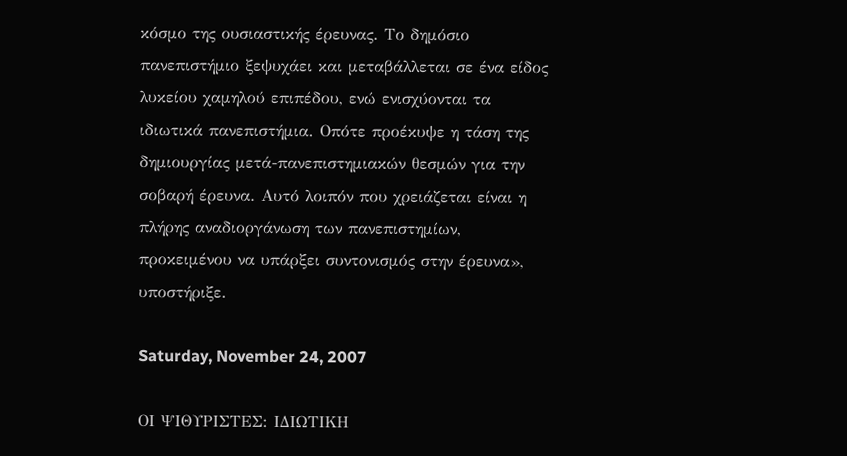κόσμο της ουσιαστικής έρευνας. Το δημόσιο πανεπιστήμιο ξεψυχάει και μεταβάλλεται σε ένα είδος λυκείου χαμηλού επιπέδου, ενώ ενισχύονται τα ιδιωτικά πανεπιστήμια. Οπότε προέκυψε η τάση της δημιουργίας μετά-πανεπιστημιακών θεσμών για την σοβαρή έρευνα. Αυτό λοιπόν που χρειάζεται είναι η πλήρης αναδιοργάνωση των πανεπιστημίων, προκειμένου να υπάρξει συντονισμός στην έρευνα», υποστήριξε.

Saturday, November 24, 2007

ΟΙ ΨΙΘΥΡΙΣΤΕΣ: ΙΔΙΩΤΙΚΗ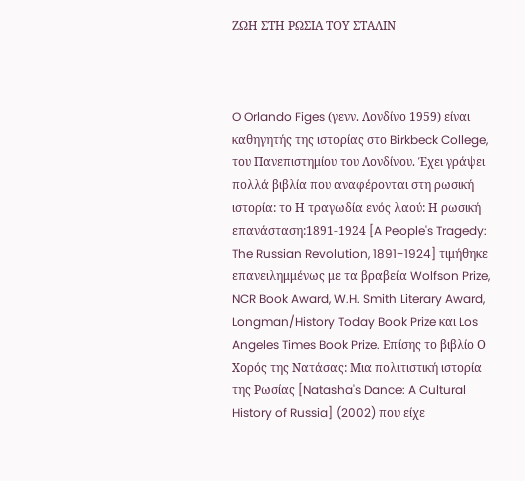ΖΩΗ ΣΤΗ ΡΩΣΙΑ ΤΟΥ ΣΤΑΛΙΝ



O Orlando Figes (γενν. Λονδίνο 1959) είναι καθηγητής της ιστορίας στο Birkbeck College, του Πανεπιστημίου του Λονδίνου. Έχει γράψει πολλά βιβλία που αναφέρονται στη ρωσική ιστορία: το Η τραγωδία ενός λαού: Η ρωσική επανάσταση:1891-1924 [A People's Tragedy: The Russian Revolution, 1891-1924] τιμήθηκε επανειλημμένως με τα βραβεία Wolfson Prize, NCR Book Award, W.H. Smith Literary Award, Longman/History Today Book Prize και Los Angeles Times Book Prize. Επίσης το βιβλίο Ο Χορός της Νατάσας: Μια πολιτιστική ιστορία της Ρωσίας [Natasha's Dance: A Cultural History of Russia] (2002) που είχε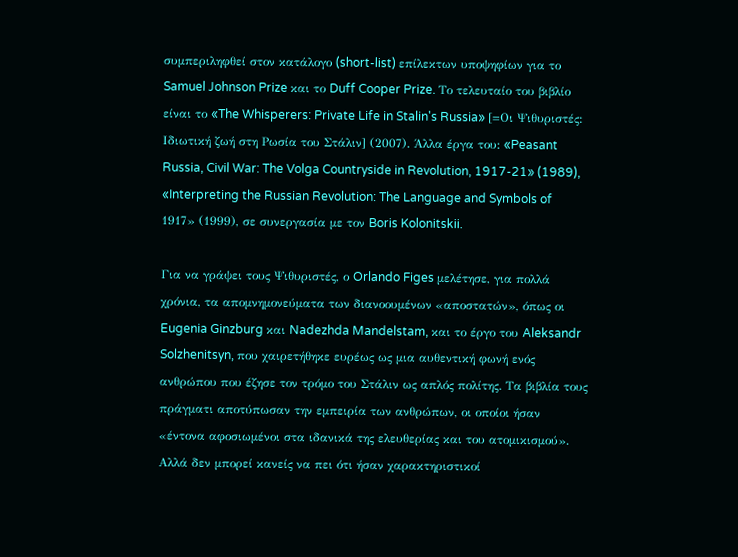συμπεριληφθεί στον κατάλογο (short-list) επίλεκτων υποψηφίων για το Samuel Johnson Prize και το Duff Cooper Prize. Το τελευταίο του βιβλίο είναι το «The Whisperers: Private Life in Stalin's Russia» [=Οι Ψιθυριστές: Ιδιωτική ζωή στη Ρωσία του Στάλιν] (2007). Άλλα έργα του: «Peasant Russia, Civil War: The Volga Countryside in Revolution, 1917-21» (1989), «Interpreting the Russian Revolution: The Language and Symbols of 1917» (1999), σε συνεργασία με τον Boris Kolonitskii.

Για να γράψει τους Ψιθυριστές, ο Orlando Figes μελέτησε, για πολλά χρόνια, τα απομνημονεύματα των διανοουμένων «αποστατών», όπως οι Eugenia Ginzburg και Nadezhda Mandelstam, και το έργο του Aleksandr Solzhenitsyn, που χαιρετήθηκε ευρέως ως μια αυθεντική φωνή ενός ανθρώπου που έζησε τον τρόμο του Στάλιν ως απλός πολίτης. Τα βιβλία τους πράγματι αποτύπωσαν την εμπειρία των ανθρώπων, οι οποίοι ήσαν «έντονα αφοσιωμένοι στα ιδανικά της ελευθερίας και του ατομικισμού». Αλλά δεν μπορεί κανείς να πει ότι ήσαν χαρακτηριστικοί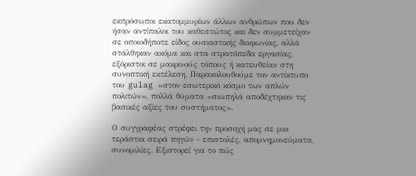εκπρόσωποι εκατομμυρίων άλλων ανθρώπων που δεν ήσαν αντίπαλοι του καθεστώτος και δεν συμμετείχαν σε οποιοδήποτε είδος ουσιαστικής διαφωνίας, αλλά στάλθηκαν ακόμα και στα στρατόπεδα εργασίας, εξόριστοι σε μακρινούς τόπους ή κατευθείαν στη συνοπτική εκτέλεση. Παρακολουθούμε τον αντίκτυπο του gulag «στον εσωτερικό κόσμο των απλών πολιτών», πολλά θύματα «σιωπηλά αποδέχτηκαν τις βασικές αξίες του συστήματος».

Ο συγγραφέας στρέφει την προσοχή μας σε μια τεράστια σειρά πηγών - επιστολές, απομνημονεύματα, συνομιλίες. Εξιστορεί για το πώς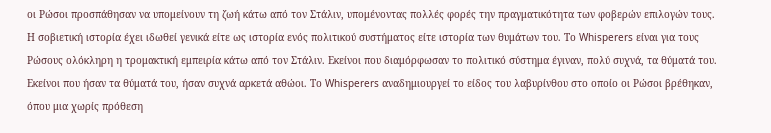οι Ρώσοι προσπάθησαν να υπομείνουν τη ζωή κάτω από τον Στάλιν, υπομένοντας πολλές φορές την πραγματικότητα των φοβερών επιλογών τους. Η σοβιετική ιστορία έχει ιδωθεί γενικά είτε ως ιστορία ενός πολιτικού συστήματος είτε ιστορία των θυμάτων του. Το Whisperers είναι για τους Ρώσους ολόκληρη η τρομακτική εμπειρία κάτω από τον Στάλιν. Εκείνοι που διαμόρφωσαν το πολιτικό σύστημα έγιναν, πολύ συχνά, τα θύματά του. Εκείνοι που ήσαν τα θύματά του, ήσαν συχνά αρκετά αθώοι. Το Whisperers αναδημιουργεί το είδος του λαβυρίνθου στο οποίο οι Ρώσοι βρέθηκαν, όπου μια χωρίς πρόθεση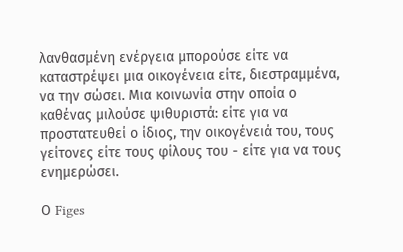λανθασμένη ενέργεια μπορούσε είτε να καταστρέψει μια οικογένεια είτε, διεστραμμένα, να την σώσει. Μια κοινωνία στην οποία ο καθένας μιλούσε ψιθυριστά: είτε για να προστατευθεί ο ίδιος, την οικογένειά του, τους γείτονες είτε τους φίλους του - είτε για να τους ενημερώσει.

Ο Figes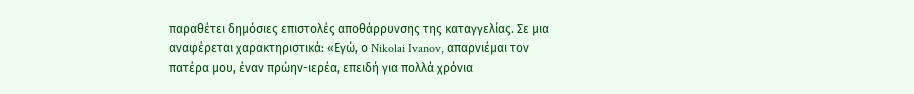παραθέτει δημόσιες επιστολές αποθάρρυνσης της καταγγελίας. Σε μια αναφέρεται χαρακτηριστικά: «Εγώ, ο Nikolai Ivanov, απαρνιέμαι τον πατέρα μου, έναν πρώην-ιερέα, επειδή για πολλά χρόνια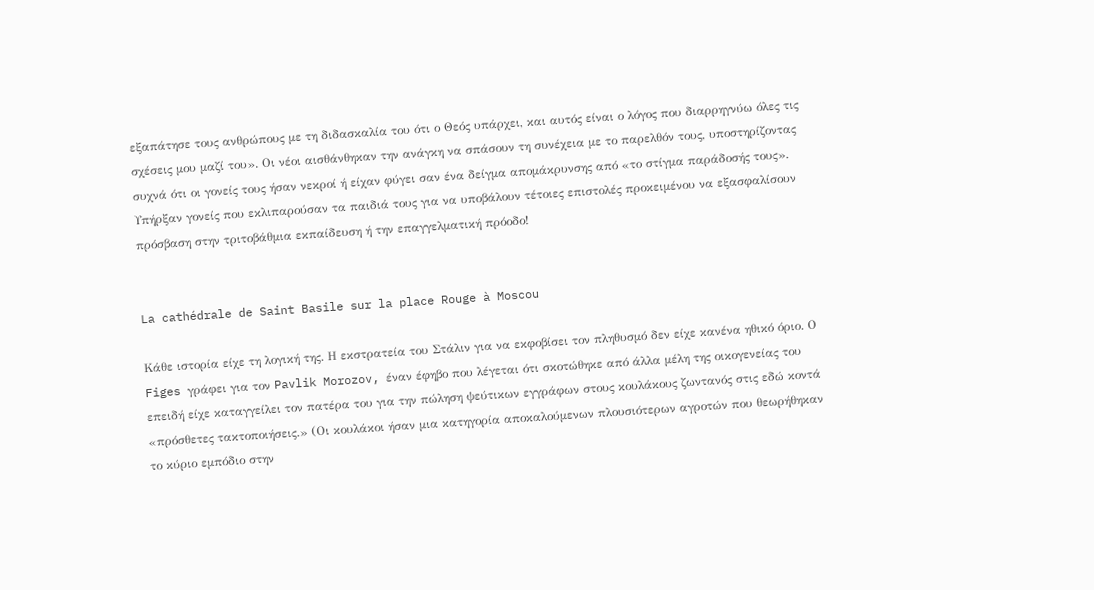εξαπάτησε τους ανθρώπους με τη διδασκαλία του ότι ο Θεός υπάρχει, και αυτός είναι ο λόγος που διαρρηγνύω όλες τις σχέσεις μου μαζί του». Οι νέοι αισθάνθηκαν την ανάγκη να σπάσουν τη συνέχεια με το παρελθόν τους, υποστηρίζοντας συχνά ότι οι γονείς τους ήσαν νεκροί ή είχαν φύγει σαν ένα δείγμα απομάκρυνσης από «το στίγμα παράδοσής τους». Υπήρξαν γονείς που εκλιπαρούσαν τα παιδιά τους για να υποβάλουν τέτοιες επιστολές προκειμένου να εξασφαλίσουν πρόσβαση στην τριτοβάθμια εκπαίδευση ή την επαγγελματική πρόοδο!


La cathédrale de Saint Basile sur la place Rouge à Moscou

Κάθε ιστορία είχε τη λογική της. Η εκστρατεία του Στάλιν για να εκφοβίσει τον πληθυσμό δεν είχε κανένα ηθικό όριο. Ο Figes γράφει για τον Pavlik Morozov, έναν έφηβο που λέγεται ότι σκοτώθηκε από άλλα μέλη της οικογενείας του επειδή είχε καταγγείλει τον πατέρα του για την πώληση ψεύτικων εγγράφων στους κουλάκους ζωντανός στις εδώ κοντά «πρόσθετες τακτοποιήσεις.» (Οι κουλάκοι ήσαν μια κατηγορία αποκαλούμενων πλουσιότερων αγροτών που θεωρήθηκαν το κύριο εμπόδιο στην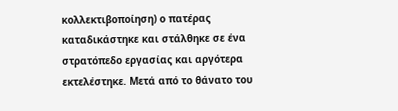κολλεκτιβοποίηση) ο πατέρας καταδικάστηκε και στάλθηκε σε ένα στρατόπεδο εργασίας και αργότερα εκτελέστηκε. Μετά από το θάνατο του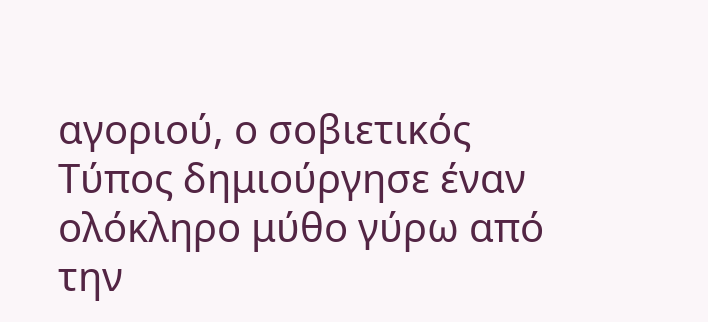αγοριού, ο σοβιετικός Τύπος δημιούργησε έναν ολόκληρο μύθο γύρω από την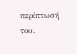περίπτωσή του.